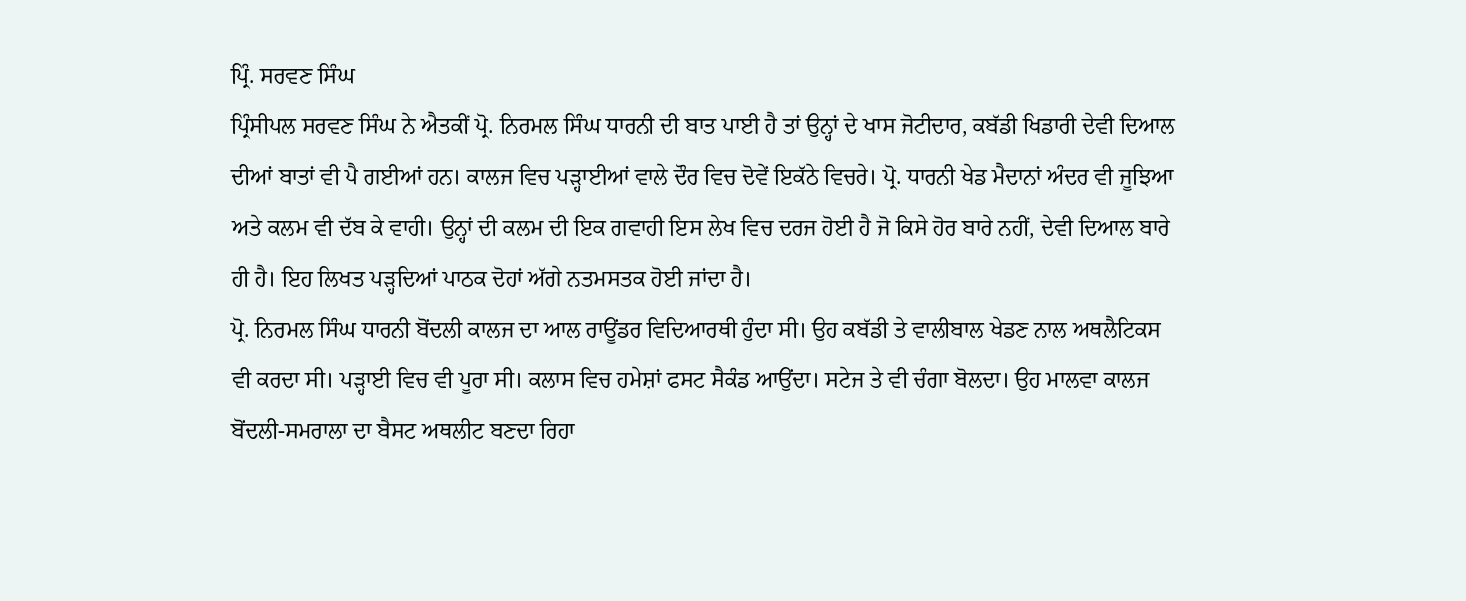ਪ੍ਰਿੰ. ਸਰਵਣ ਸਿੰਘ
ਪ੍ਰਿੰਸੀਪਲ ਸਰਵਣ ਸਿੰਘ ਨੇ ਐਤਕੀਂ ਪ੍ਰੋ. ਨਿਰਮਲ ਸਿੰਘ ਧਾਰਨੀ ਦੀ ਬਾਤ ਪਾਈ ਹੈ ਤਾਂ ਉਨ੍ਹਾਂ ਦੇ ਖਾਸ ਜੋਟੀਦਾਰ, ਕਬੱਡੀ ਖਿਡਾਰੀ ਦੇਵੀ ਦਿਆਲ ਦੀਆਂ ਬਾਤਾਂ ਵੀ ਪੈ ਗਈਆਂ ਹਨ। ਕਾਲਜ ਵਿਚ ਪੜ੍ਹਾਈਆਂ ਵਾਲੇ ਦੌਰ ਵਿਚ ਦੋਵੇਂ ਇਕੱਠੇ ਵਿਚਰੇ। ਪ੍ਰੋ. ਧਾਰਨੀ ਖੇਡ ਮੈਦਾਨਾਂ ਅੰਦਰ ਵੀ ਜੂਝਿਆ ਅਤੇ ਕਲਮ ਵੀ ਦੱਬ ਕੇ ਵਾਹੀ। ਉਨ੍ਹਾਂ ਦੀ ਕਲਮ ਦੀ ਇਕ ਗਵਾਹੀ ਇਸ ਲੇਖ ਵਿਚ ਦਰਜ ਹੋਈ ਹੈ ਜੋ ਕਿਸੇ ਹੋਰ ਬਾਰੇ ਨਹੀਂ, ਦੇਵੀ ਦਿਆਲ ਬਾਰੇ ਹੀ ਹੈ। ਇਹ ਲਿਖਤ ਪੜ੍ਹਦਿਆਂ ਪਾਠਕ ਦੋਹਾਂ ਅੱਗੇ ਨਤਮਸਤਕ ਹੋਈ ਜਾਂਦਾ ਹੈ।
ਪ੍ਰੋ. ਨਿਰਮਲ ਸਿੰਘ ਧਾਰਨੀ ਬੋਂਦਲੀ ਕਾਲਜ ਦਾ ਆਲ ਰਾਊਂਡਰ ਵਿਦਿਆਰਥੀ ਹੁੰਦਾ ਸੀ। ਉਹ ਕਬੱਡੀ ਤੇ ਵਾਲੀਬਾਲ ਖੇਡਣ ਨਾਲ ਅਥਲੈਟਿਕਸ ਵੀ ਕਰਦਾ ਸੀ। ਪੜ੍ਹਾਈ ਵਿਚ ਵੀ ਪੂਰਾ ਸੀ। ਕਲਾਸ ਵਿਚ ਹਮੇਸ਼ਾਂ ਫਸਟ ਸੈਕੰਡ ਆਉਂਦਾ। ਸਟੇਜ ਤੇ ਵੀ ਚੰਗਾ ਬੋਲਦਾ। ਉਹ ਮਾਲਵਾ ਕਾਲਜ ਬੋਂਦਲੀ-ਸਮਰਾਲਾ ਦਾ ਬੈਸਟ ਅਥਲੀਟ ਬਣਦਾ ਰਿਹਾ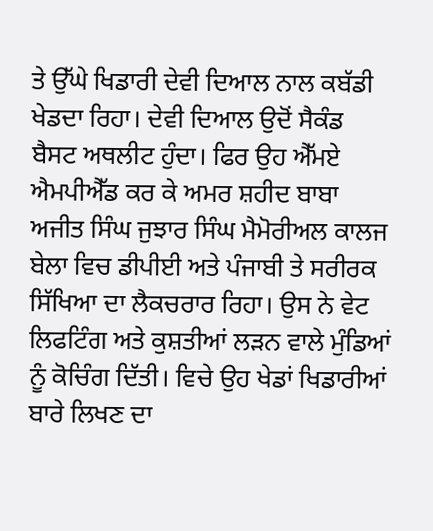ਤੇ ਉੱਘੇ ਖਿਡਾਰੀ ਦੇਵੀ ਦਿਆਲ ਨਾਲ ਕਬੱਡੀ ਖੇਡਦਾ ਰਿਹਾ। ਦੇਵੀ ਦਿਆਲ ਉਦੋਂ ਸੈਕੰਡ ਬੈਸਟ ਅਥਲੀਟ ਹੁੰਦਾ। ਫਿਰ ਉਹ ਐੱਮਏ ਐਮਪੀਐੱਡ ਕਰ ਕੇ ਅਮਰ ਸ਼ਹੀਦ ਬਾਬਾ ਅਜੀਤ ਸਿੰਘ ਜੁਝਾਰ ਸਿੰਘ ਮੈਮੋਰੀਅਲ ਕਾਲਜ ਬੇਲਾ ਵਿਚ ਡੀਪੀਈ ਅਤੇ ਪੰਜਾਬੀ ਤੇ ਸਰੀਰਕ ਸਿੱਖਿਆ ਦਾ ਲੈਕਚਰਾਰ ਰਿਹਾ। ਉਸ ਨੇ ਵੇਟ ਲਿਫਟਿੰਗ ਅਤੇ ਕੁਸ਼ਤੀਆਂ ਲੜਨ ਵਾਲੇ ਮੁੰਡਿਆਂ ਨੂੰ ਕੋਚਿੰਗ ਦਿੱਤੀ। ਵਿਚੇ ਉਹ ਖੇਡਾਂ ਖਿਡਾਰੀਆਂ ਬਾਰੇ ਲਿਖਣ ਦਾ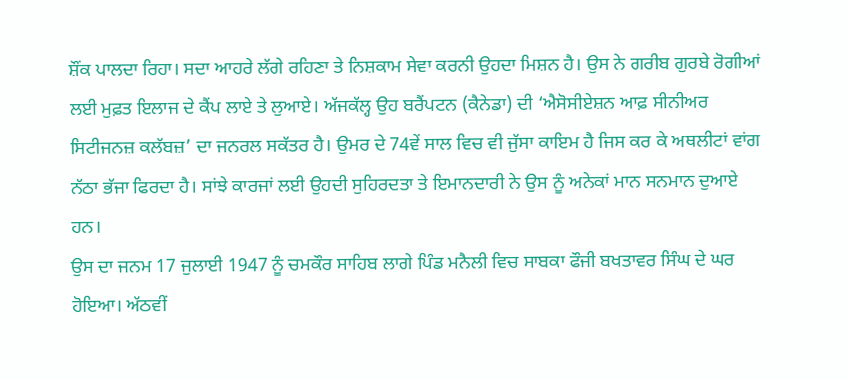ਸ਼ੌਂਕ ਪਾਲਦਾ ਰਿਹਾ। ਸਦਾ ਆਹਰੇ ਲੱਗੇ ਰਹਿਣਾ ਤੇ ਨਿਸ਼ਕਾਮ ਸੇਵਾ ਕਰਨੀ ਉਹਦਾ ਮਿਸ਼ਨ ਹੈ। ਉਸ ਨੇ ਗਰੀਬ ਗੁਰਬੇ ਰੋਗੀਆਂ ਲਈ ਮੁਫ਼ਤ ਇਲਾਜ ਦੇ ਕੈਂਪ ਲਾਏ ਤੇ ਲੁਆਏ। ਅੱਜਕੱਲ੍ਹ ਉਹ ਬਰੈਂਪਟਨ (ਕੈਨੇਡਾ) ਦੀ ‘ਐਸੋਸੀਏਸ਼ਨ ਆਫ਼ ਸੀਨੀਅਰ ਸਿਟੀਜਨਜ਼ ਕਲੱਬਜ਼’ ਦਾ ਜਨਰਲ ਸਕੱਤਰ ਹੈ। ਉਮਰ ਦੇ 74ਵੇਂ ਸਾਲ ਵਿਚ ਵੀ ਜੁੱਸਾ ਕਾਇਮ ਹੈ ਜਿਸ ਕਰ ਕੇ ਅਥਲੀਟਾਂ ਵਾਂਗ ਨੱਠਾ ਭੱਜਾ ਫਿਰਦਾ ਹੈ। ਸਾਂਝੇ ਕਾਰਜਾਂ ਲਈ ਉਹਦੀ ਸੁਹਿਰਦਤਾ ਤੇ ਇਮਾਨਦਾਰੀ ਨੇ ਉਸ ਨੂੰ ਅਨੇਕਾਂ ਮਾਨ ਸਨਮਾਨ ਦੁਆਏ ਹਨ।
ਉਸ ਦਾ ਜਨਮ 17 ਜੁਲਾਈ 1947 ਨੂੰ ਚਮਕੌਰ ਸਾਹਿਬ ਲਾਗੇ ਪਿੰਡ ਮਨੈਲੀ ਵਿਚ ਸਾਬਕਾ ਫੌਜੀ ਬਖਤਾਵਰ ਸਿੰਘ ਦੇ ਘਰ ਹੋਇਆ। ਅੱਠਵੀਂ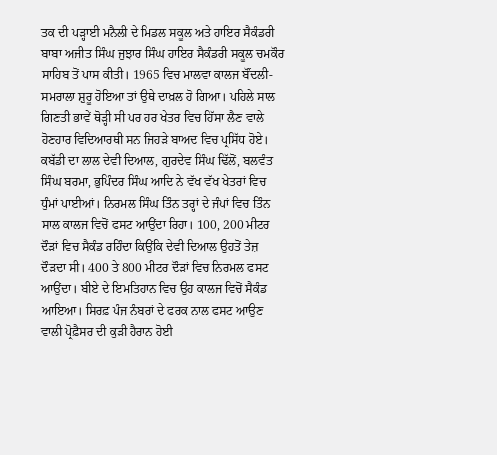ਤਕ ਦੀ ਪੜ੍ਹਾਈ ਮਨੈਲੀ ਦੇ ਮਿਡਲ ਸਕੂਲ ਅਤੇ ਹਾਇਰ ਸੈਕੰਡਰੀ ਬਾਬਾ ਅਜੀਤ ਸਿੰਘ ਜੁਝਾਰ ਸਿੰਘ ਹਾਇਰ ਸੈਕੰਡਰੀ ਸਕੂਲ ਚਮਕੌਰ ਸਾਹਿਬ ਤੋਂ ਪਾਸ ਕੀਤੀ। 1965 ਵਿਚ ਮਾਲਵਾ ਕਾਲਜ ਬੌਂਦਲੀ-ਸਮਰਾਲਾ ਸ਼ੁਰੂ ਹੋਇਆ ਤਾਂ ਉਥੇ ਦਾਖ਼ਲ ਹੋ ਗਿਆ। ਪਹਿਲੇ ਸਾਲ ਗਿਣਤੀ ਭਾਵੇਂ ਥੋੜ੍ਹੀ ਸੀ ਪਰ ਹਰ ਖੇਤਰ ਵਿਚ ਹਿੱਸਾ ਲੈਣ ਵਾਲੇ ਹੋਣਹਾਰ ਵਿਦਿਆਰਥੀ ਸਨ ਜਿਹੜੇ ਬਾਅਦ ਵਿਚ ਪ੍ਰਸਿੱਧ ਹੋਏ। ਕਬੱਡੀ ਦਾ ਲਾਲ ਦੇਵੀ ਦਿਆਲ, ਗੁਰਦੇਵ ਸਿੰਘ ਢਿੱਲੋਂ, ਬਲਵੰਤ ਸਿੰਘ ਬਰਮਾ, ਭੁਪਿੰਦਰ ਸਿੰਘ ਆਦਿ ਨੇ ਵੱਖ ਵੱਖ ਖੇਤਰਾਂ ਵਿਚ ਧੁੰਮਾਂ ਪਾਈਆਂ। ਨਿਰਮਲ ਸਿੰਘ ਤਿੰਨ ਤਰ੍ਹਾਂ ਦੇ ਜੰਪਾਂ ਵਿਚ ਤਿੰਨ ਸਾਲ ਕਾਲਜ ਵਿਚੋਂ ਫਸਟ ਆਉਂਦਾ ਰਿਹਾ। 100, 200 ਮੀਟਰ ਦੌੜਾਂ ਵਿਚ ਸੈਕੰਡ ਰਹਿੰਦਾ ਕਿਉਂਕਿ ਦੇਵੀ ਦਿਆਲ ਉਹਤੋਂ ਤੇਜ਼ ਦੌੜਦਾ ਸੀ। 400 ਤੇ 800 ਮੀਟਰ ਦੌੜਾਂ ਵਿਚ ਨਿਰਮਲ ਫਸਟ ਆਉਂਦਾ। ਬੀਏ ਦੇ ਇਮਤਿਹਾਨ ਵਿਚ ਉਹ ਕਾਲਜ ਵਿਚੋਂ ਸੈਕੰਡ ਆਇਆ। ਸਿਰਫ਼ ਪੰਜ ਨੰਬਰਾਂ ਦੇ ਫਰਕ ਨਾਲ ਫਸਟ ਆਉਣ ਵਾਲੀ ਪ੍ਰੋਫ਼ੈਸਰ ਦੀ ਕੁੜੀ ਹੈਰਾਨ ਹੋਈ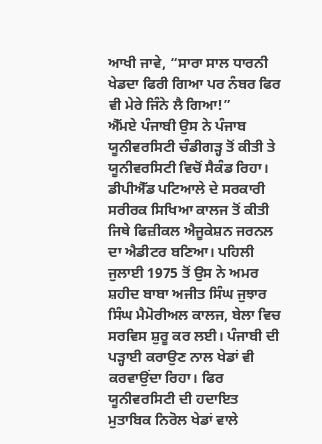ਆਖੀ ਜਾਵੇ, “ਸਾਰਾ ਸਾਲ ਧਾਰਨੀ ਖੇਡਦਾ ਫਿਰੀ ਗਿਆ ਪਰ ਨੰਬਰ ਫਿਰ ਵੀ ਮੇਰੇ ਜਿੰਨੇ ਲੈ ਗਿਆ!”
ਐੱਮਏ ਪੰਜਾਬੀ ਉਸ ਨੇ ਪੰਜਾਬ ਯੂਨੀਵਰਸਿਟੀ ਚੰਡੀਗੜ੍ਹ ਤੋਂ ਕੀਤੀ ਤੇ ਯੂਨੀਵਰਸਿਟੀ ਵਿਚੋਂ ਸੈਕੰਡ ਰਿਹਾ। ਡੀਪੀਐੱਡ ਪਟਿਆਲੇ ਦੇ ਸਰਕਾਰੀ ਸਰੀਰਕ ਸਿਖਿਆ ਕਾਲਜ ਤੋਂ ਕੀਤੀ ਜਿਥੇ ਫਿਜ਼ੀਕਲ ਐਜੂਕੇਸ਼ਨ ਜਰਨਲ ਦਾ ਐਡੀਟਰ ਬਣਿਆ। ਪਹਿਲੀ ਜੁਲਾਈ 1975 ਤੋਂ ਉਸ ਨੇ ਅਮਰ ਸ਼ਹੀਦ ਬਾਬਾ ਅਜੀਤ ਸਿੰਘ ਜੁਝਾਰ ਸਿੰਘ ਮੈਮੋਰੀਅਲ ਕਾਲਜ, ਬੇਲਾ ਵਿਚ ਸਰਵਿਸ ਸ਼ੁਰੂ ਕਰ ਲਈ। ਪੰਜਾਬੀ ਦੀ ਪੜ੍ਹਾਈ ਕਰਾਉਣ ਨਾਲ ਖੇਡਾਂ ਵੀ ਕਰਵਾਉਂਦਾ ਰਿਹਾ। ਫਿਰ ਯੂਨੀਵਰਸਿਟੀ ਦੀ ਹਦਾਇਤ ਮੁਤਾਬਿਕ ਨਿਰੋਲ ਖੇਡਾਂ ਵਾਲੇ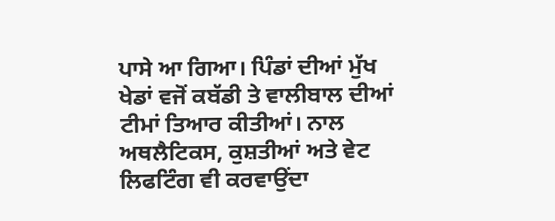ਪਾਸੇ ਆ ਗਿਆ। ਪਿੰਡਾਂ ਦੀਆਂ ਮੁੱਖ ਖੇਡਾਂ ਵਜੋਂ ਕਬੱਡੀ ਤੇ ਵਾਲੀਬਾਲ ਦੀਆਂ ਟੀਮਾਂ ਤਿਆਰ ਕੀਤੀਆਂ। ਨਾਲ ਅਥਲੈਟਿਕਸ, ਕੁਸ਼ਤੀਆਂ ਅਤੇ ਵੇਟ ਲਿਫਟਿੰਗ ਵੀ ਕਰਵਾਉਂਦਾ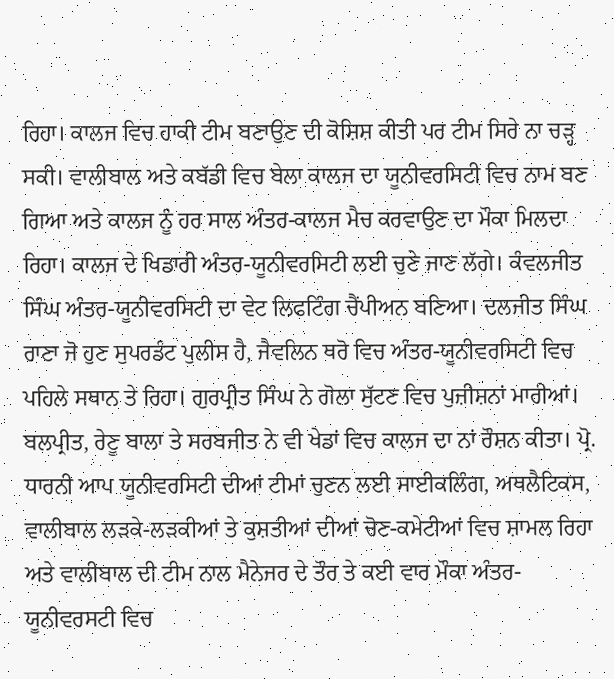ਰਿਹਾ। ਕਾਲਜ ਵਿਚ ਹਾਕੀ ਟੀਮ ਬਣਾਉਣ ਦੀ ਕੋਸ਼ਿਸ਼ ਕੀਤੀ ਪਰ ਟੀਮ ਸਿਰੇ ਨਾ ਚੜ੍ਹ ਸਕੀ। ਵਾਲੀਬਾਲ ਅਤੇ ਕਬੱਡੀ ਵਿਚ ਬੇਲਾ ਕਾਲਜ ਦਾ ਯੂਨੀਵਰਸਿਟੀ ਵਿਚ ਨਾਮ ਬਣ ਗਿਆ ਅਤੇ ਕਾਲਜ ਨੂੰ ਹਰ ਸਾਲ ਅੰਤਰ-ਕਾਲਜ ਮੈਚ ਕਰਵਾਉਣ ਦਾ ਮੌਕਾ ਮਿਲਦਾ ਰਿਹਾ। ਕਾਲਜ ਦੇ ਖਿਡਾਰੀ ਅੰਤਰ-ਯੂਨੀਵਰਸਿਟੀ ਲਈ ਚੁਣੇ ਜਾਣ ਲੱਗੇ। ਕੰਵਲਜੀਤ ਸਿੰਘ ਅੰਤਰ-ਯੂਨੀਵਰਸਿਟੀ ਦਾ ਵੇਟ ਲਿਫਟਿੰਗ ਚੈਂਪੀਅਨ ਬਣਿਆ। ਦਲਜੀਤ ਸਿੰਘ ਰਾਣਾ ਜੋ ਹੁਣ ਸੁਪਰਡੰਟ ਪੁਲੀਸ ਹੈ, ਜੈਵਲਿਨ ਥਰੋ ਵਿਚ ਅੰਤਰ-ਯੂਨੀਵਰਸਿਟੀ ਵਿਚ ਪਹਿਲੇ ਸਥਾਨ ਤੇ ਰਿਹਾ। ਗੁਰਪ੍ਰੀਤ ਸਿੰਘ ਨੇ ਗੋਲਾ ਸੁੱਟਣ ਵਿਚ ਪੁਜ਼ੀਸ਼ਨਾਂ ਮਾਰੀਆਂ। ਬਲਪ੍ਰੀਤ, ਰੇਣੂ ਬਾਲਾ ਤੇ ਸਰਬਜੀਤ ਨੇ ਵੀ ਖੇਡਾਂ ਵਿਚ ਕਾਲਜ ਦਾ ਨਾਂ ਰੌਸ਼ਨ ਕੀਤਾ। ਪ੍ਰੋ. ਧਾਰਨੀ ਆਪ ਯੂਨੀਵਰਸਿਟੀ ਦੀਆਂ ਟੀਮਾਂ ਚੁਣਨ ਲਈ ਸਾਈਕਲਿੰਗ, ਅਥਲੈਟਿਕਸ, ਵਾਲੀਬਾਲ ਲੜਕੇ-ਲੜਕੀਆਂ ਤੇ ਕੁਸ਼ਤੀਆਂ ਦੀਆਂ ਚੋਣ-ਕਮੇਟੀਆਂ ਵਿਚ ਸ਼ਾਮਲ ਰਿਹਾ ਅਤੇ ਵਾਲੀਬਾਲ ਦੀ ਟੀਮ ਨਾਲ ਮੈਨੇਜਰ ਦੇ ਤੌਰ ਤੇ ਕਈ ਵਾਰ ਮੌਕਾ ਅੰਤਰ-ਯੂਨੀਵਰਸਟੀ ਵਿਚ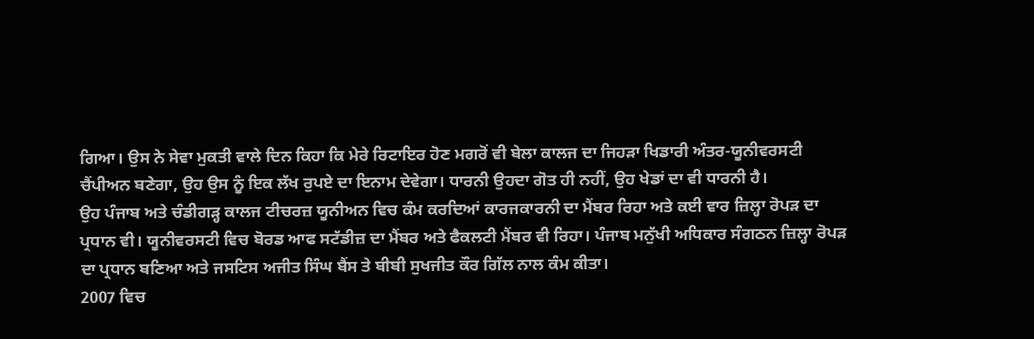ਗਿਆ। ਉਸ ਨੇ ਸੇਵਾ ਮੁਕਤੀ ਵਾਲੇ ਦਿਨ ਕਿਹਾ ਕਿ ਮੇਰੇ ਰਿਟਾਇਰ ਹੋਣ ਮਗਰੋਂ ਵੀ ਬੇਲਾ ਕਾਲਜ ਦਾ ਜਿਹੜਾ ਖਿਡਾਰੀ ਅੰਤਰ-ਯੂਨੀਵਰਸਟੀ ਚੈਂਪੀਅਨ ਬਣੇਗਾ, ਉਹ ਉਸ ਨੂੰ ਇਕ ਲੱਖ ਰੁਪਏ ਦਾ ਇਨਾਮ ਦੇਵੇਗਾ। ਧਾਰਨੀ ਉਹਦਾ ਗੋਤ ਹੀ ਨਹੀਂ, ਉਹ ਖੇਡਾਂ ਦਾ ਵੀ ਧਾਰਨੀ ਹੈ।
ਉਹ ਪੰਜਾਬ ਅਤੇ ਚੰਡੀਗੜ੍ਹ ਕਾਲਜ ਟੀਚਰਜ਼ ਯੂਨੀਅਨ ਵਿਚ ਕੰਮ ਕਰਦਿਆਂ ਕਾਰਜਕਾਰਨੀ ਦਾ ਮੈਂਬਰ ਰਿਹਾ ਅਤੇ ਕਈ ਵਾਰ ਜ਼ਿਲ੍ਹਾ ਰੋਪੜ ਦਾ ਪ੍ਰਧਾਨ ਵੀ। ਯੂਨੀਵਰਸਟੀ ਵਿਚ ਬੋਰਡ ਆਫ ਸਟੱਡੀਜ਼ ਦਾ ਮੈਂਬਰ ਅਤੇ ਫੈਕਲਟੀ ਮੈਂਬਰ ਵੀ ਰਿਹਾ। ਪੰਜਾਬ ਮਨੁੱਖੀ ਅਧਿਕਾਰ ਸੰਗਠਨ ਜ਼ਿਲ੍ਹਾ ਰੋਪੜ ਦਾ ਪ੍ਰਧਾਨ ਬਣਿਆ ਅਤੇ ਜਸਟਿਸ ਅਜੀਤ ਸਿੰਘ ਬੈਂਸ ਤੇ ਬੀਬੀ ਸੁਖਜੀਤ ਕੌਰ ਗਿੱਲ ਨਾਲ ਕੰਮ ਕੀਤਾ।
2007 ਵਿਚ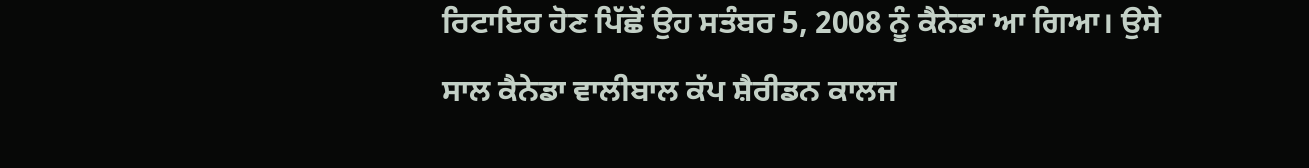ਰਿਟਾਇਰ ਹੋਣ ਪਿੱਛੋਂ ਉਹ ਸਤੰਬਰ 5, 2008 ਨੂੰ ਕੈਨੇਡਾ ਆ ਗਿਆ। ਉਸੇ ਸਾਲ ਕੈਨੇਡਾ ਵਾਲੀਬਾਲ ਕੱਪ ਸ਼ੈਰੀਡਨ ਕਾਲਜ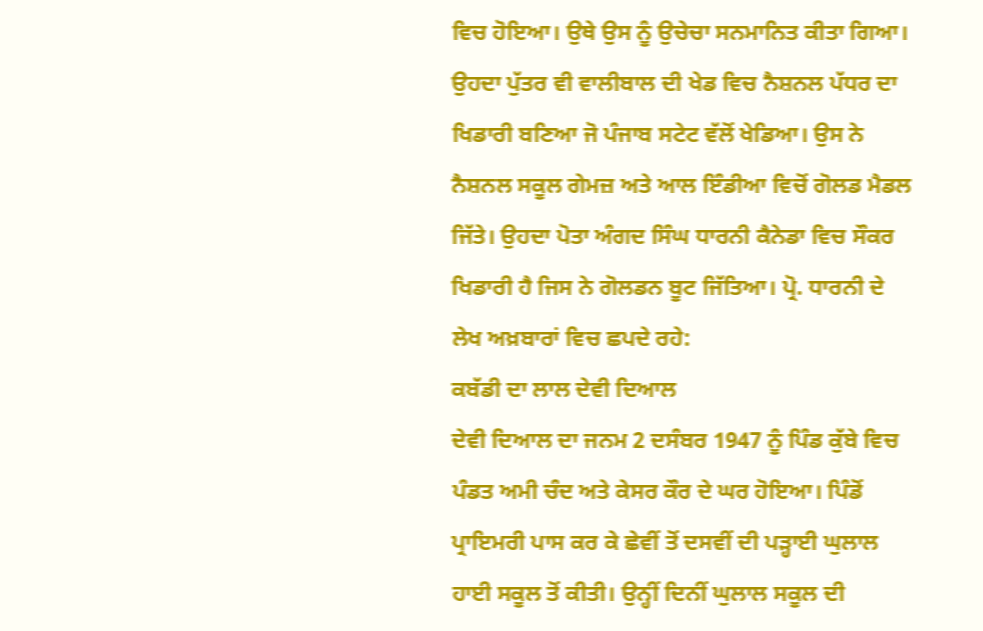ਵਿਚ ਹੋਇਆ। ਉਥੇ ਉਸ ਨੂੰ ਉਚੇਚਾ ਸਨਮਾਨਿਤ ਕੀਤਾ ਗਿਆ। ਉਹਦਾ ਪੁੱਤਰ ਵੀ ਵਾਲੀਬਾਲ ਦੀ ਖੇਡ ਵਿਚ ਨੈਸ਼ਨਲ ਪੱਧਰ ਦਾ ਖਿਡਾਰੀ ਬਣਿਆ ਜੋ ਪੰਜਾਬ ਸਟੇਟ ਵੱਲੋਂ ਖੇਡਿਆ। ਉਸ ਨੇ ਨੈਸ਼ਨਲ ਸਕੂਲ ਗੇਮਜ਼ ਅਤੇ ਆਲ ਇੰਡੀਆ ਵਿਚੋਂ ਗੋਲਡ ਮੈਡਲ ਜਿੱਤੇ। ਉਹਦਾ ਪੋਤਾ ਅੰਗਦ ਸਿੰਘ ਧਾਰਨੀ ਕੈਨੇਡਾ ਵਿਚ ਸੌਕਰ ਖਿਡਾਰੀ ਹੈ ਜਿਸ ਨੇ ਗੋਲਡਨ ਬੂਟ ਜਿੱਤਿਆ। ਪ੍ਰੋ. ਧਾਰਨੀ ਦੇ ਲੇਖ ਅਖ਼ਬਾਰਾਂ ਵਿਚ ਛਪਦੇ ਰਹੇ:
ਕਬੱਡੀ ਦਾ ਲਾਲ ਦੇਵੀ ਦਿਆਲ
ਦੇਵੀ ਦਿਆਲ ਦਾ ਜਨਮ 2 ਦਸੰਬਰ 1947 ਨੂੰ ਪਿੰਡ ਕੁੱਬੇ ਵਿਚ ਪੰਡਤ ਅਮੀ ਚੰਦ ਅਤੇ ਕੇਸਰ ਕੌਰ ਦੇ ਘਰ ਹੋਇਆ। ਪਿੰਡੋਂ ਪ੍ਰਾਇਮਰੀ ਪਾਸ ਕਰ ਕੇ ਛੇਵੀਂ ਤੋਂ ਦਸਵੀਂ ਦੀ ਪੜ੍ਹਾਈ ਘੁਲਾਲ ਹਾਈ ਸਕੂਲ ਤੋਂ ਕੀਤੀ। ਉਨ੍ਹੀਂ ਦਿਨੀਂ ਘੁਲਾਲ ਸਕੂਲ ਦੀ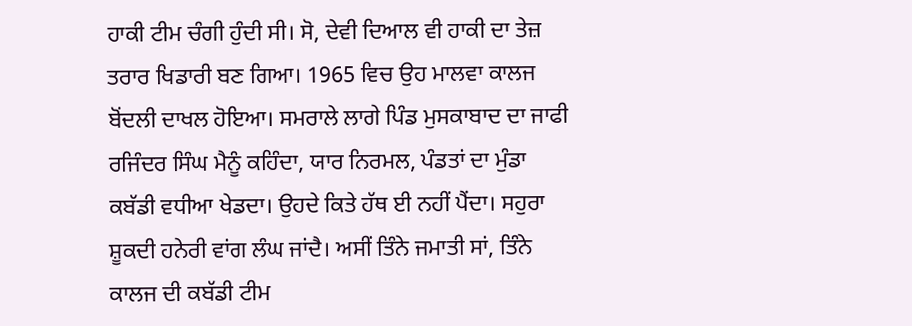ਹਾਕੀ ਟੀਮ ਚੰਗੀ ਹੁੰਦੀ ਸੀ। ਸੋ, ਦੇਵੀ ਦਿਆਲ ਵੀ ਹਾਕੀ ਦਾ ਤੇਜ਼ ਤਰਾਰ ਖਿਡਾਰੀ ਬਣ ਗਿਆ। 1965 ਵਿਚ ਉਹ ਮਾਲਵਾ ਕਾਲਜ ਬੋਂਦਲੀ ਦਾਖਲ ਹੋਇਆ। ਸਮਰਾਲੇ ਲਾਗੇ ਪਿੰਡ ਮੁਸਕਾਬਾਦ ਦਾ ਜਾਫੀ ਰਜਿੰਦਰ ਸਿੰਘ ਮੈਨੂੰ ਕਹਿੰਦਾ, ਯਾਰ ਨਿਰਮਲ, ਪੰਡਤਾਂ ਦਾ ਮੁੰਡਾ ਕਬੱਡੀ ਵਧੀਆ ਖੇਡਦਾ। ਉਹਦੇ ਕਿਤੇ ਹੱਥ ਈ ਨਹੀਂ ਪੈਂਦਾ। ਸਹੁਰਾ ਸ਼ੂਕਦੀ ਹਨੇਰੀ ਵਾਂਗ ਲੰਘ ਜਾਂਦੈ। ਅਸੀਂ ਤਿੰਨੇ ਜਮਾਤੀ ਸਾਂ, ਤਿੰਨੇ ਕਾਲਜ ਦੀ ਕਬੱਡੀ ਟੀਮ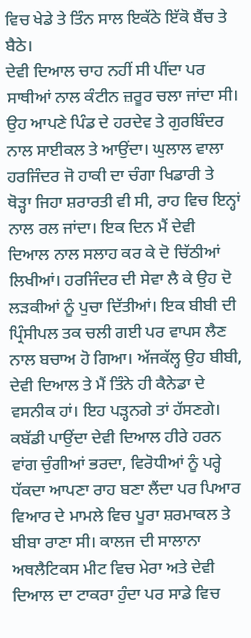ਵਿਚ ਖੇਡੇ ਤੇ ਤਿੰਨ ਸਾਲ ਇਕੱਠੇ ਇੱਕੋ ਬੈਂਚ ਤੇ ਬੈਠੇ।
ਦੇਵੀ ਦਿਆਲ ਚਾਹ ਨਹੀਂ ਸੀ ਪੀਂਦਾ ਪਰ ਸਾਥੀਆਂ ਨਾਲ ਕੰਟੀਨ ਜ਼ਰੂਰ ਚਲਾ ਜਾਂਦਾ ਸੀ। ਉਹ ਆਪਣੇ ਪਿੰਡ ਦੇ ਹਰਦੇਵ ਤੇ ਗੁਰਬਿੰਦਰ ਨਾਲ ਸਾਈਕਲ ਤੇ ਆਉਂਦਾ। ਘੁਲਾਲ ਵਾਲਾ ਹਰਜਿੰਦਰ ਜੋ ਹਾਕੀ ਦਾ ਚੰਗਾ ਖਿਡਾਰੀ ਤੇ ਥੋੜ੍ਹਾ ਜਿਹਾ ਸ਼ਰਾਰਤੀ ਵੀ ਸੀ, ਰਾਹ ਵਿਚ ਇਨ੍ਹਾਂ ਨਾਲ ਰਲ ਜਾਂਦਾ। ਇਕ ਦਿਨ ਮੈਂ ਦੇਵੀ ਦਿਆਲ ਨਾਲ ਸਲਾਹ ਕਰ ਕੇ ਦੋ ਚਿੱਠੀਆਂ ਲਿਖੀਆਂ। ਹਰਜਿੰਦਰ ਦੀ ਸੇਵਾ ਲੈ ਕੇ ਉਹ ਦੋ ਲੜਕੀਆਂ ਨੂੰ ਪੁਚਾ ਦਿੱਤੀਆਂ। ਇਕ ਬੀਬੀ ਦੀ ਪ੍ਰਿੰਸੀਪਲ ਤਕ ਚਲੀ ਗਈ ਪਰ ਵਾਪਸ ਲੈਣ ਨਾਲ ਬਚਾਅ ਹੋ ਗਿਆ। ਅੱਜਕੱਲ੍ਹ ਉਹ ਬੀਬੀ, ਦੇਵੀ ਦਿਆਲ ਤੇ ਮੈਂ ਤਿੰਨੇ ਹੀ ਕੈਨੇਡਾ ਦੇ ਵਸਨੀਕ ਹਾਂ। ਇਹ ਪੜ੍ਹਨਗੇ ਤਾਂ ਹੱਸਣਗੇ।
ਕਬੱਡੀ ਪਾਉਂਦਾ ਦੇਵੀ ਦਿਆਲ ਹੀਰੇ ਹਰਨ ਵਾਂਗ ਚੁੰਗੀਆਂ ਭਰਦਾ, ਵਿਰੋਧੀਆਂ ਨੂੰ ਪਰ੍ਹੇ ਧੱਕਦਾ ਆਪਣਾ ਰਾਹ ਬਣਾ ਲੈਂਦਾ ਪਰ ਪਿਆਰ ਵਿਆਰ ਦੇ ਮਾਮਲੇ ਵਿਚ ਪੂਰਾ ਸ਼ਰਮਾਕਲ ਤੇ ਬੀਬਾ ਰਾਣਾ ਸੀ। ਕਾਲਜ ਦੀ ਸਾਲਾਨਾ ਅਥਲੈਟਿਕਸ ਮੀਟ ਵਿਚ ਮੇਰਾ ਅਤੇ ਦੇਵੀ ਦਿਆਲ ਦਾ ਟਾਕਰਾ ਹੁੰਦਾ ਪਰ ਸਾਡੇ ਵਿਚ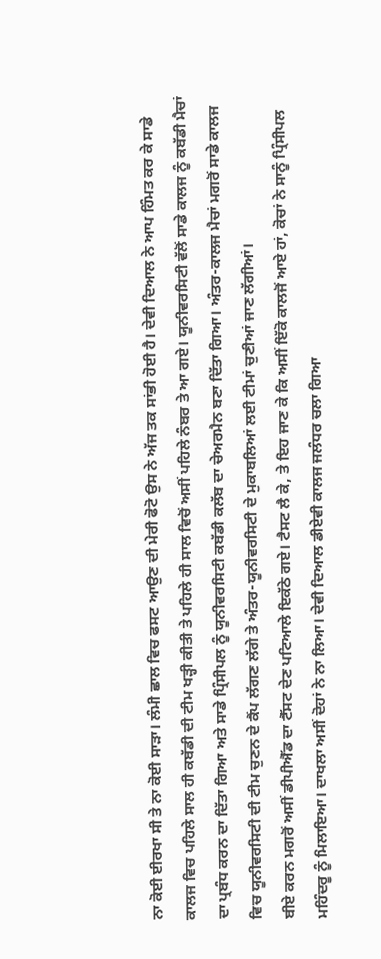ਨਾ ਕੋਈ ਈਰਖਾ ਸੀ ਤੇ ਨਾ ਕੋਈ ਸਾੜਾ। ਲੰਮੀ ਛਾਲ ਵਿਚ ਫਸਟ ਆਉਣ ਦੀ ਮੇਰੀ ਫੋਟੋ ਉਸ ਨੇ ਅੱਜ ਤਕ ਸਾਂਭੀ ਹੋਈ ਹੈ। ਦੇਵੀ ਦਿਆਲ ਨੇ ਆਪ ਹਿੰਮਤ ਕਰ ਕੇ ਸਾਡੇ ਕਾਲਜ ਵਿਚ ਪਹਿਲੇ ਸਾਲ ਹੀ ਕਬੱਡੀ ਦੀ ਟੀਮ ਖੜ੍ਹੀ ਕੀਤੀ ਤੇ ਪਹਿਲੇ ਹੀ ਸਾਲ ਵਿਚੋਂ ਅਸੀਂ ਪਹਿਲੇ ਨੰਬਰ ਤੇ ਆ ਗਏ। ਯੂਨੀਵਰਸਿਟੀ ਵੱਲੋਂ ਸਾਡੇ ਕਾਲਜ ਨੂੰ ਕਬੱਡੀ ਮੈਚਾਂ ਦਾ ਪ੍ਰਬੰਧ ਕਰਨ ਦਾ ਦਿੱਤਾ ਗਿਆ ਅਤੇ ਸਾਡੇ ਪ੍ਰਿੰਸੀਪਲ ਨੂੰ ਯੂਨੀਵਰਸਿਟੀ ਕਬੱਡੀ ਕਲੱਬ ਦਾ ਚੇਅਰਮੈਨ ਬਣਾ ਦਿੱਤਾ ਗਿਆ। ਅੰਤਰ-ਕਾਲਜ ਮੈਚਾਂ ਮਗਰੋਂ ਸਾਡੇ ਕਾਲਜ ਵਿਚ ਯੂਨੀਵਰਸਿਟੀ ਦੀ ਟੀਮ ਚੁਣਨ ਦੇ ਕੈਂਪ ਲੱਗਣ ਲੱਗੇ ਤੇ ਅੰਤਰ-ਯੂਨੀਵਰਸਿਟੀ ਦੇ ਮੁਕਾਬਲਿਆਂ ਲਈ ਟੀਮਾਂ ਚੁਣੀਆਂ ਜਾਣ ਲੱਗੀਆਂ।
ਬੀਏ ਕਰਨ ਮਗਰੋਂ ਅਸੀਂ ਡੀਪੀਐੱਡ ਦਾ ਟੈੱਸਟ ਦੇਣ ਪਟਿਆਲੇ ਇਕੱਠੇ ਗਏ। ਟੈਸਟ ਲੈ ਕੇ, ਤੇ ਇਹ ਜਾਣ ਕੇ ਕਿ ਅਸੀਂ ਇੱਕੋ ਕਾਲਜੋਂ ਆਏ ਹਾਂ, ਕੋਚਾਂ ਨੇ ਸਾਨੂੰ ਪ੍ਰਿੰਸੀਪਲ ਮਹਿੰਦਰੂ ਨੂੰ ਮਿਲਾਇਆ। ਦਾਖਲਾ ਅਸੀਂ ਦੋਹਾਂ ਨੇ ਨਾ ਲਿਆ। ਦੇਵੀ ਦਿਆਲ ਡੀਏਵੀ ਕਾਲਜ ਜਲੰਧਰ ਚਲਾ ਗਿਆ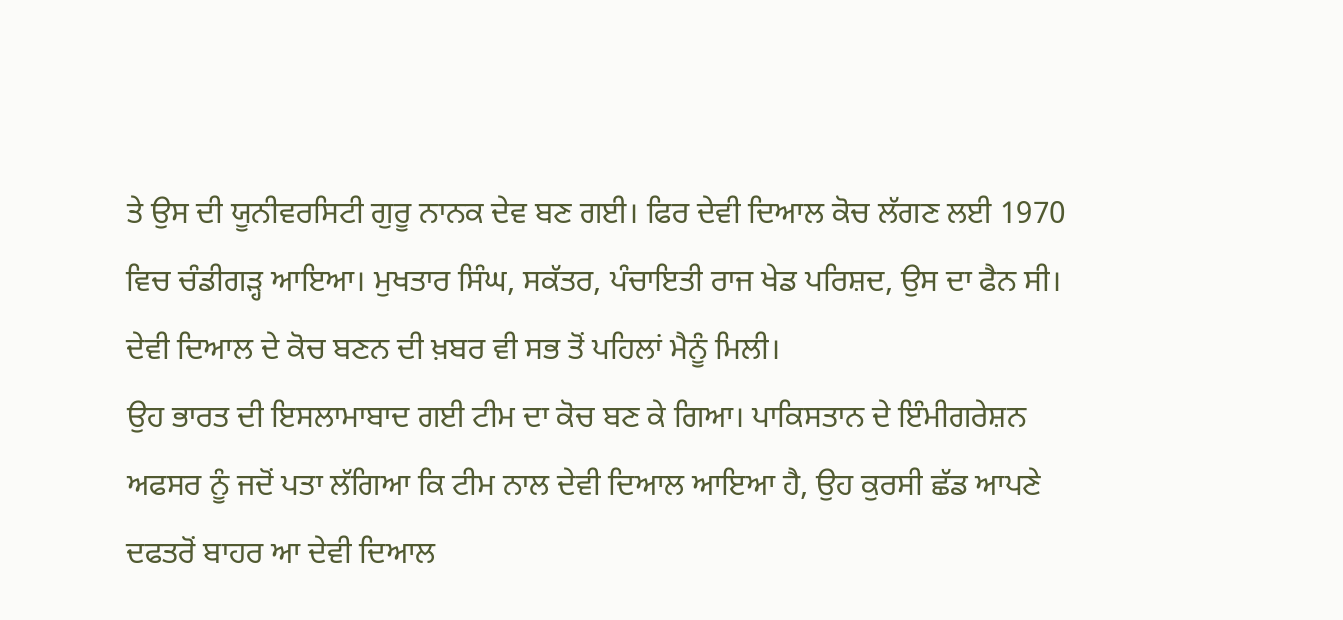ਤੇ ਉਸ ਦੀ ਯੂਨੀਵਰਸਿਟੀ ਗੁਰੂ ਨਾਨਕ ਦੇਵ ਬਣ ਗਈ। ਫਿਰ ਦੇਵੀ ਦਿਆਲ ਕੋਚ ਲੱਗਣ ਲਈ 1970 ਵਿਚ ਚੰਡੀਗੜ੍ਹ ਆਇਆ। ਮੁਖਤਾਰ ਸਿੰਘ, ਸਕੱਤਰ, ਪੰਚਾਇਤੀ ਰਾਜ ਖੇਡ ਪਰਿਸ਼ਦ, ਉਸ ਦਾ ਫੈਨ ਸੀ। ਦੇਵੀ ਦਿਆਲ ਦੇ ਕੋਚ ਬਣਨ ਦੀ ਖ਼ਬਰ ਵੀ ਸਭ ਤੋਂ ਪਹਿਲਾਂ ਮੈਨੂੰ ਮਿਲੀ।
ਉਹ ਭਾਰਤ ਦੀ ਇਸਲਾਮਾਬਾਦ ਗਈ ਟੀਮ ਦਾ ਕੋਚ ਬਣ ਕੇ ਗਿਆ। ਪਾਕਿਸਤਾਨ ਦੇ ਇੰਮੀਗਰੇਸ਼ਨ ਅਫਸਰ ਨੂੰ ਜਦੋਂ ਪਤਾ ਲੱਗਿਆ ਕਿ ਟੀਮ ਨਾਲ ਦੇਵੀ ਦਿਆਲ ਆਇਆ ਹੈ, ਉਹ ਕੁਰਸੀ ਛੱਡ ਆਪਣੇ ਦਫਤਰੋਂ ਬਾਹਰ ਆ ਦੇਵੀ ਦਿਆਲ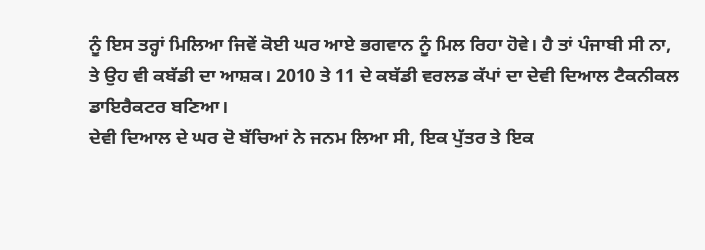ਨੂੰ ਇਸ ਤਰ੍ਹਾਂ ਮਿਲਿਆ ਜਿਵੇਂ ਕੋਈ ਘਰ ਆਏ ਭਗਵਾਨ ਨੂੰ ਮਿਲ ਰਿਹਾ ਹੋਵੇ। ਹੈ ਤਾਂ ਪੰਜਾਬੀ ਸੀ ਨਾ, ਤੇ ਉਹ ਵੀ ਕਬੱਡੀ ਦਾ ਆਸ਼ਕ। 2010 ਤੇ 11 ਦੇ ਕਬੱਡੀ ਵਰਲਡ ਕੱਪਾਂ ਦਾ ਦੇਵੀ ਦਿਆਲ ਟੈਕਨੀਕਲ ਡਾਇਰੈਕਟਰ ਬਣਿਆ।
ਦੇਵੀ ਦਿਆਲ ਦੇ ਘਰ ਦੋ ਬੱਚਿਆਂ ਨੇ ਜਨਮ ਲਿਆ ਸੀ, ਇਕ ਪੁੱਤਰ ਤੇ ਇਕ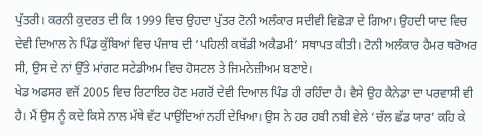ਪੁੱਤਰੀ। ਕਰਨੀ ਕੁਦਰਤ ਦੀ ਕਿ 1999 ਵਿਚ ਉਹਦਾ ਪੁੱਤਰ ਟੋਨੀ ਅਲੰਕਾਰ ਸਦੀਵੀ ਵਿਛੋੜਾ ਦੇ ਗਿਆ। ਉਹਦੀ ਯਾਦ ਵਿਚ ਦੇਵੀ ਦਿਆਲ ਨੇ ਪਿੰਡ ਕੁੱਬਿਆਂ ਵਿਚ ਪੰਜਾਬ ਦੀ ‘ਪਹਿਲੀ ਕਬੱਡੀ ਅਕੈਡਮੀ’ ਸਥਾਪਤ ਕੀਤੀ। ਟੋਨੀ ਅਲੰਕਾਰ ਹੈਮਰ ਥਰੋਅਰ ਸੀ, ਉਸ ਦੇ ਨਾਂ ਉੱਤੇ ਮਾਂਗਟ ਸਟੇਡੀਅਮ ਵਿਚ ਹੋਸਟਲ ਤੇ ਜਿਮਨੇਜ਼ੀਅਮ ਬਣਾਏ।
ਖੇਡ ਅਫਸਰ ਵਜੋਂ 2005 ਵਿਚ ਰਿਟਾਇਰ ਹੋਣ ਮਗਰੋਂ ਦੇਵੀ ਦਿਆਲ ਪਿੰਡ ਹੀ ਰਹਿੰਦਾ ਹੈ। ਵੈਸੇ ਉਹ ਕੈਨੇਡਾ ਦਾ ਪਰਵਾਸੀ ਵੀ ਹੈ। ਮੈਂ ਉਸ ਨੂੰ ਕਦੇ ਕਿਸੇ ਨਾਲ ਮੱਥੇ ਵੱਟ ਪਾਉਂਦਿਆਂ ਨਹੀਂ ਦੇਖਿਆ। ਉਸ ਨੇ ਹਰ ਹਬੀ ਨਬੀ ਵੇਲੇ ‘ਚੱਲ ਛੱਡ ਯਾਰ’ ਕਹਿ ਕੇ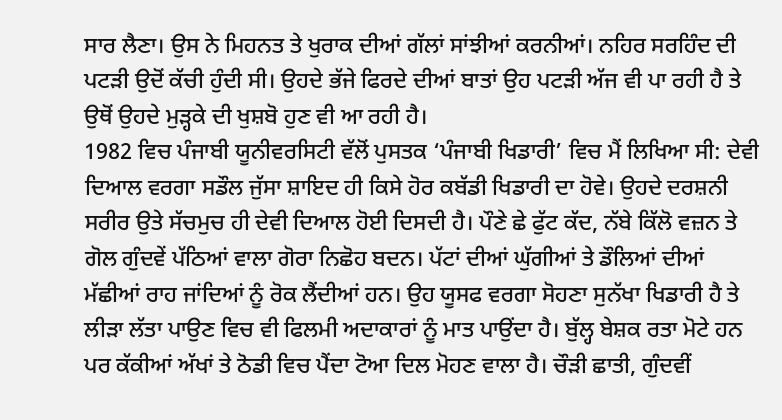ਸਾਰ ਲੈਣਾ। ਉਸ ਨੇ ਮਿਹਨਤ ਤੇ ਖੁਰਾਕ ਦੀਆਂ ਗੱਲਾਂ ਸਾਂਝੀਆਂ ਕਰਨੀਆਂ। ਨਹਿਰ ਸਰਹਿੰਦ ਦੀ ਪਟੜੀ ਉਦੋਂ ਕੱਚੀ ਹੁੰਦੀ ਸੀ। ਉਹਦੇ ਭੱਜੇ ਫਿਰਦੇ ਦੀਆਂ ਬਾਤਾਂ ਉਹ ਪਟੜੀ ਅੱਜ ਵੀ ਪਾ ਰਹੀ ਹੈ ਤੇ ਉਥੋਂ ਉਹਦੇ ਮੁੜ੍ਹਕੇ ਦੀ ਖੁਸ਼ਬੋ ਹੁਣ ਵੀ ਆ ਰਹੀ ਹੈ।
1982 ਵਿਚ ਪੰਜਾਬੀ ਯੂਨੀਵਰਸਿਟੀ ਵੱਲੋਂ ਪੁਸਤਕ ‘ਪੰਜਾਬੀ ਖਿਡਾਰੀ’ ਵਿਚ ਮੈਂ ਲਿਖਿਆ ਸੀ: ਦੇਵੀ ਦਿਆਲ ਵਰਗਾ ਸਡੌਲ ਜੁੱਸਾ ਸ਼ਾਇਦ ਹੀ ਕਿਸੇ ਹੋਰ ਕਬੱਡੀ ਖਿਡਾਰੀ ਦਾ ਹੋਵੇ। ਉਹਦੇ ਦਰਸ਼ਨੀ ਸਰੀਰ ਉਤੇ ਸੱਚਮੁਚ ਹੀ ਦੇਵੀ ਦਿਆਲ ਹੋਈ ਦਿਸਦੀ ਹੈ। ਪੌਣੇ ਛੇ ਫੁੱਟ ਕੱਦ, ਨੱਬੇ ਕਿੱਲੋ ਵਜ਼ਨ ਤੇ ਗੋਲ ਗੁੰਦਵੇਂ ਪੱਠਿਆਂ ਵਾਲਾ ਗੋਰਾ ਨਿਛੋਹ ਬਦਨ। ਪੱਟਾਂ ਦੀਆਂ ਘੁੱਗੀਆਂ ਤੇ ਡੌਲਿਆਂ ਦੀਆਂ ਮੱਛੀਆਂ ਰਾਹ ਜਾਂਦਿਆਂ ਨੂੰ ਰੋਕ ਲੈਂਦੀਆਂ ਹਨ। ਉਹ ਯੂਸਫ ਵਰਗਾ ਸੋਹਣਾ ਸੁਨੱਖਾ ਖਿਡਾਰੀ ਹੈ ਤੇ ਲੀੜਾ ਲੱਤਾ ਪਾਉਣ ਵਿਚ ਵੀ ਫਿਲਮੀ ਅਦਾਕਾਰਾਂ ਨੂੰ ਮਾਤ ਪਾਉਂਦਾ ਹੈ। ਬੁੱਲ੍ਹ ਬੇਸ਼ਕ ਰਤਾ ਮੋਟੇ ਹਨ ਪਰ ਕੱਕੀਆਂ ਅੱਖਾਂ ਤੇ ਠੋਡੀ ਵਿਚ ਪੈਂਦਾ ਟੋਆ ਦਿਲ ਮੋਹਣ ਵਾਲਾ ਹੈ। ਚੌੜੀ ਛਾਤੀ, ਗੁੰਦਵੀਂ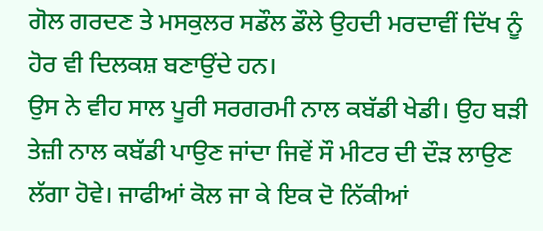ਗੋਲ ਗਰਦਣ ਤੇ ਮਸਕੁਲਰ ਸਡੌਲ ਡੌਲੇ ਉਹਦੀ ਮਰਦਾਵੀਂ ਦਿੱਖ ਨੂੰ ਹੋਰ ਵੀ ਦਿਲਕਸ਼ ਬਣਾਉਂਦੇ ਹਨ।
ਉਸ ਨੇ ਵੀਹ ਸਾਲ ਪੂਰੀ ਸਰਗਰਮੀ ਨਾਲ ਕਬੱਡੀ ਖੇਡੀ। ਉਹ ਬੜੀ ਤੇਜ਼ੀ ਨਾਲ ਕਬੱਡੀ ਪਾਉਣ ਜਾਂਦਾ ਜਿਵੇਂ ਸੌ ਮੀਟਰ ਦੀ ਦੌੜ ਲਾਉਣ ਲੱਗਾ ਹੋਵੇ। ਜਾਫੀਆਂ ਕੋਲ ਜਾ ਕੇ ਇਕ ਦੋ ਨਿੱਕੀਆਂ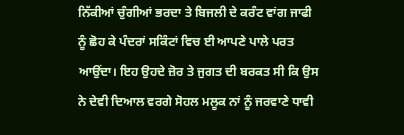ਨਿੱਕੀਆਂ ਚੁੰਗੀਆਂ ਭਰਦਾ ਤੇ ਬਿਜਲੀ ਦੇ ਕਰੰਟ ਵਾਂਗ ਜਾਫੀ ਨੂੰ ਛੋਹ ਕੇ ਪੰਦਰਾਂ ਸਕਿੰਟਾਂ ਵਿਚ ਈ ਆਪਣੇ ਪਾਲੇ ਪਰਤ ਆਉਂਦਾ। ਇਹ ਉਹਦੇ ਜ਼ੋਰ ਤੇ ਜੁਗਤ ਦੀ ਬਰਕਤ ਸੀ ਕਿ ਉਸ ਨੇ ਦੇਵੀ ਦਿਆਲ ਵਰਗੇ ਸੋਹਲ ਮਲੂਕ ਨਾਂ ਨੂੰ ਜਰਵਾਣੇ ਧਾਵੀ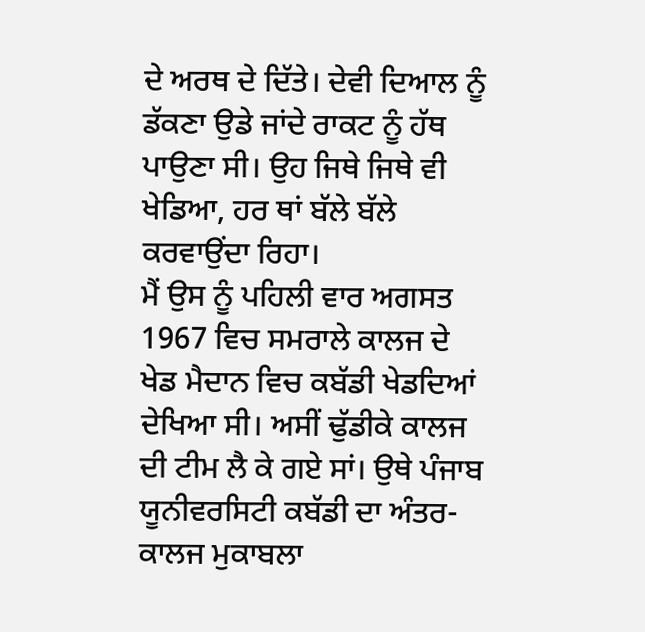ਦੇ ਅਰਥ ਦੇ ਦਿੱਤੇ। ਦੇਵੀ ਦਿਆਲ ਨੂੰ ਡੱਕਣਾ ਉਡੇ ਜਾਂਦੇ ਰਾਕਟ ਨੂੰ ਹੱਥ ਪਾਉਣਾ ਸੀ। ਉਹ ਜਿਥੇ ਜਿਥੇ ਵੀ ਖੇਡਿਆ, ਹਰ ਥਾਂ ਬੱਲੇ ਬੱਲੇ ਕਰਵਾਉਂਦਾ ਰਿਹਾ।
ਮੈਂ ਉਸ ਨੂੰ ਪਹਿਲੀ ਵਾਰ ਅਗਸਤ 1967 ਵਿਚ ਸਮਰਾਲੇ ਕਾਲਜ ਦੇ ਖੇਡ ਮੈਦਾਨ ਵਿਚ ਕਬੱਡੀ ਖੇਡਦਿਆਂ ਦੇਖਿਆ ਸੀ। ਅਸੀਂ ਢੁੱਡੀਕੇ ਕਾਲਜ ਦੀ ਟੀਮ ਲੈ ਕੇ ਗਏ ਸਾਂ। ਉਥੇ ਪੰਜਾਬ ਯੂਨੀਵਰਸਿਟੀ ਕਬੱਡੀ ਦਾ ਅੰਤਰ-ਕਾਲਜ ਮੁਕਾਬਲਾ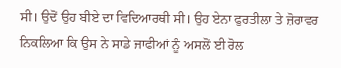ਸੀ। ਉਦੋਂ ਉਹ ਬੀਏ ਦਾ ਵਿਦਿਆਰਥੀ ਸੀ। ਉਹ ਏਨਾ ਫੁਰਤੀਲਾ ਤੇ ਜ਼ੋਰਾਵਰ ਨਿਕਲਿਆ ਕਿ ਉਸ ਨੇ ਸਾਡੇ ਜਾਫੀਆਂ ਨੂੰ ਅਸਲੋਂ ਈ ਰੋਲ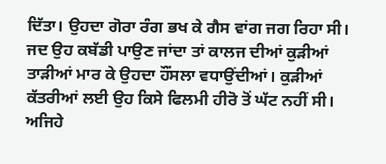ਦਿੱਤਾ। ਉਹਦਾ ਗੋਰਾ ਰੰਗ ਭਖ ਕੇ ਗੈਸ ਵਾਂਗ ਜਗ ਰਿਹਾ ਸੀ। ਜਦ ਉਹ ਕਬੱਡੀ ਪਾਉਣ ਜਾਂਦਾ ਤਾਂ ਕਾਲਜ ਦੀਆਂ ਕੁੜੀਆਂ ਤਾੜੀਆਂ ਮਾਰ ਕੇ ਉਹਦਾ ਹੌਂਸਲਾ ਵਧਾਉਂਦੀਆਂ। ਕੁੜੀਆਂ ਕੱਤਰੀਆਂ ਲਈ ਉਹ ਕਿਸੇ ਫਿਲਮੀ ਹੀਰੋ ਤੋਂ ਘੱਟ ਨਹੀਂ ਸੀ। ਅਜਿਹੇ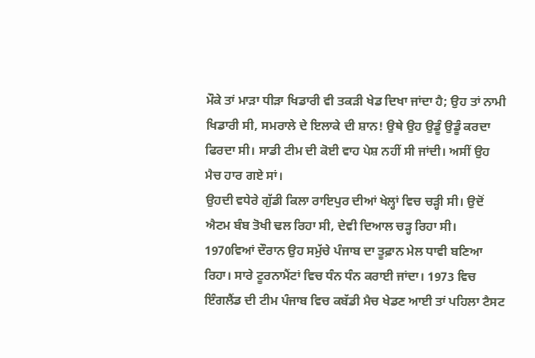ਮੌਕੇ ਤਾਂ ਮਾੜਾ ਧੀੜਾ ਖਿਡਾਰੀ ਵੀ ਤਕੜੀ ਖੇਡ ਦਿਖਾ ਜਾਂਦਾ ਹੈ; ਉਹ ਤਾਂ ਨਾਮੀ ਖਿਡਾਰੀ ਸੀ, ਸਮਰਾਲੇ ਦੇ ਇਲਾਕੇ ਦੀ ਸ਼ਾਨ! ਉਥੇ ਉਹ ਉਡੂੰ ਉਡੂੰ ਕਰਦਾ ਫਿਰਦਾ ਸੀ। ਸਾਡੀ ਟੀਮ ਦੀ ਕੋਈ ਵਾਹ ਪੇਸ਼ ਨਹੀਂ ਸੀ ਜਾਂਦੀ। ਅਸੀਂ ਉਹ ਮੈਚ ਹਾਰ ਗਏ ਸਾਂ।
ਉਹਦੀ ਵਧੇਰੇ ਗੁੱਡੀ ਕਿਲਾ ਰਾਇਪੁਰ ਦੀਆਂ ਖੇਲ੍ਹਾਂ ਵਿਚ ਚੜ੍ਹੀ ਸੀ। ਉਦੋਂ ਐਟਮ ਬੰਬ ਤੋਖੀ ਢਲ ਰਿਹਾ ਸੀ, ਦੇਵੀ ਦਿਆਲ ਚੜ੍ਹ ਰਿਹਾ ਸੀ। 1970ਵਿਆਂ ਦੌਰਾਨ ਉਹ ਸਮੁੱਚੇ ਪੰਜਾਬ ਦਾ ਤੂਫ਼ਾਨ ਮੇਲ ਧਾਵੀ ਬਣਿਆ ਰਿਹਾ। ਸਾਰੇ ਟੂਰਨਾਮੈਂਟਾਂ ਵਿਚ ਧੰਨ ਧੰਨ ਕਰਾਈ ਜਾਂਦਾ। 1973 ਵਿਚ ਇੰਗਲੈਂਡ ਦੀ ਟੀਮ ਪੰਜਾਬ ਵਿਚ ਕਬੱਡੀ ਮੈਚ ਖੇਡਣ ਆਈ ਤਾਂ ਪਹਿਲਾ ਟੈਸਟ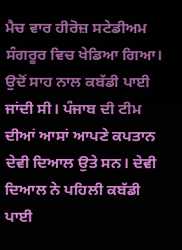ਮੈਚ ਵਾਰ ਹੀਰੋਜ਼ ਸਟੇਡੀਅਮ ਸੰਗਰੂਰ ਵਿਚ ਖੇਡਿਆ ਗਿਆ। ਉਦੋਂ ਸਾਹ ਨਾਲ ਕਬੱਡੀ ਪਾਈ ਜਾਂਦੀ ਸੀ। ਪੰਜਾਬ ਦੀ ਟੀਮ ਦੀਆਂ ਆਸਾਂ ਆਪਣੇ ਕਪਤਾਨ ਦੇਵੀ ਦਿਆਲ ਉਤੇ ਸਨ। ਦੇਵੀ ਦਿਆਲ ਨੇ ਪਹਿਲੀ ਕਬੱਡੀ ਪਾਈ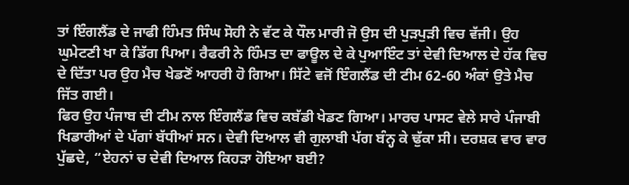ਤਾਂ ਇੰਗਲੈਂਡ ਦੇ ਜਾਫੀ ਹਿੰਮਤ ਸਿੰਘ ਸੋਹੀ ਨੇ ਵੱਟ ਕੇ ਧੌਲ ਮਾਰੀ ਜੋ ਉਸ ਦੀ ਪੁੜਪੁੜੀ ਵਿਚ ਵੱਜੀ। ਉਹ ਘੁਮੇਟਣੀ ਖਾ ਕੇ ਡਿੱਗ ਪਿਆ। ਰੈਫਰੀ ਨੇ ਹਿੰਮਤ ਦਾ ਫਾਊਲ ਦੇ ਕੇ ਪੁਆਇੰਟ ਤਾਂ ਦੇਵੀ ਦਿਆਲ ਦੇ ਹੱਕ ਵਿਚ ਦੇ ਦਿੱਤਾ ਪਰ ਉਹ ਮੈਚ ਖੇਡਣੋਂ ਆਹਰੀ ਹੋ ਗਿਆ। ਸਿੱਟੇ ਵਜੋਂ ਇੰਗਲੈਂਡ ਦੀ ਟੀਮ 62-60 ਅੰਕਾਂ ਉਤੇ ਮੈਚ ਜਿੱਤ ਗਈ।
ਫਿਰ ਉਹ ਪੰਜਾਬ ਦੀ ਟੀਮ ਨਾਲ ਇੰਗਲੈਂਡ ਵਿਚ ਕਬੱਡੀ ਖੇਡਣ ਗਿਆ। ਮਾਰਚ ਪਾਸਟ ਵੇਲੇ ਸਾਰੇ ਪੰਜਾਬੀ ਖਿਡਾਰੀਆਂ ਦੇ ਪੱਗਾਂ ਬੱਧੀਆਂ ਸਨ। ਦੇਵੀ ਦਿਆਲ ਵੀ ਗੁਲਾਬੀ ਪੱਗ ਬੰਨ੍ਹ ਕੇ ਢੁੱਕਾ ਸੀ। ਦਰਸ਼ਕ ਵਾਰ ਵਾਰ ਪੁੱਛਦੇ, “ਏਹਨਾਂ ਚ ਦੇਵੀ ਦਿਆਲ ਕਿਹੜਾ ਹੋਇਆ ਬਈ?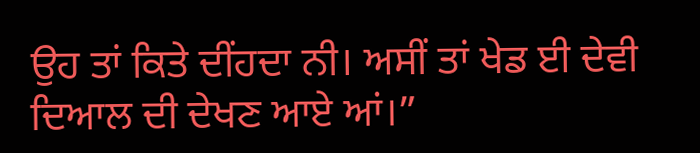ਉਹ ਤਾਂ ਕਿਤੇ ਦੀਂਹਦਾ ਨੀ। ਅਸੀਂ ਤਾਂ ਖੇਡ ਈ ਦੇਵੀ ਦਿਆਲ ਦੀ ਦੇਖਣ ਆਏ ਆਂ।”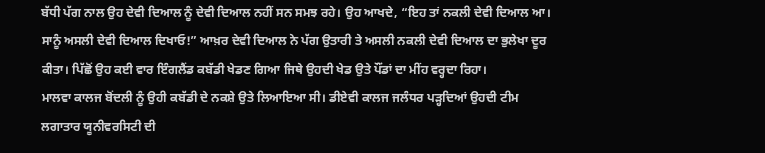ਬੱਧੀ ਪੱਗ ਨਾਲ ਉਹ ਦੇਵੀ ਦਿਆਲ ਨੂੰ ਦੇਵੀ ਦਿਆਲ ਨਹੀਂ ਸਨ ਸਮਝ ਰਹੇ। ਉਹ ਆਖਦੇ, “ਇਹ ਤਾਂ ਨਕਲੀ ਦੇਵੀ ਦਿਆਲ ਆ। ਸਾਨੂੰ ਅਸਲੀ ਦੇਵੀ ਦਿਆਲ ਦਿਖਾਓ!” ਆਖ਼ਰ ਦੇਵੀ ਦਿਆਲ ਨੇ ਪੱਗ ਉਤਾਰੀ ਤੇ ਅਸਲੀ ਨਕਲੀ ਦੇਵੀ ਦਿਆਲ ਦਾ ਭੁਲੇਖਾ ਦੂਰ ਕੀਤਾ। ਪਿੱਛੋਂ ਉਹ ਕਈ ਵਾਰ ਇੰਗਲੈਂਡ ਕਬੱਡੀ ਖੇਡਣ ਗਿਆ ਜਿਥੇ ਉਹਦੀ ਖੇਡ ਉਤੇ ਪੌਂਡਾਂ ਦਾ ਮੀਂਹ ਵਰ੍ਹਦਾ ਰਿਹਾ।
ਮਾਲਵਾ ਕਾਲਜ ਬੋਂਦਲੀ ਨੂੰ ਉਹੀ ਕਬੱਡੀ ਦੇ ਨਕਸ਼ੇ ਉਤੇ ਲਿਆਇਆ ਸੀ। ਡੀਏਵੀ ਕਾਲਜ ਜਲੰਧਰ ਪੜ੍ਹਦਿਆਂ ਉਹਦੀ ਟੀਮ ਲਗਾਤਾਰ ਯੂਨੀਵਰਸਿਟੀ ਦੀ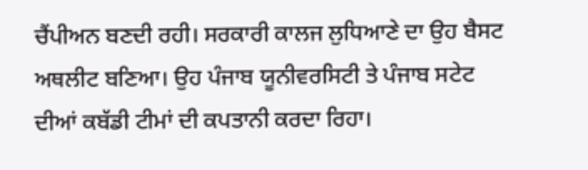ਚੈਂਪੀਅਨ ਬਣਦੀ ਰਹੀ। ਸਰਕਾਰੀ ਕਾਲਜ ਲੁਧਿਆਣੇ ਦਾ ਉਹ ਬੈਸਟ ਅਥਲੀਟ ਬਣਿਆ। ਉਹ ਪੰਜਾਬ ਯੂਨੀਵਰਸਿਟੀ ਤੇ ਪੰਜਾਬ ਸਟੇਟ ਦੀਆਂ ਕਬੱਡੀ ਟੀਮਾਂ ਦੀ ਕਪਤਾਨੀ ਕਰਦਾ ਰਿਹਾ।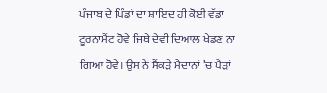ਪੰਜਾਬ ਦੇ ਪਿੰਡਾਂ ਦਾ ਸ਼ਾਇਦ ਹੀ ਕੋਈ ਵੱਡਾ ਟੂਰਨਾਮੈਂਟ ਹੋਵੇ ਜਿਥੇ ਦੇਵੀ ਦਿਆਲ ਖੇਡਣ ਨਾ ਗਿਆ ਹੋਵੇ। ਉਸ ਨੇ ਸੈਂਕੜੇ ਮੈਦਾਨਾਂ ’ਚ ਪੈੜਾਂ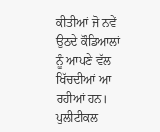ਕੀਤੀਆਂ ਜੋ ਨਵੇਂ ਉਠਦੇ ਕੌਡਿਆਲਾਂ ਨੂੰ ਆਪਣੇ ਵੱਲ ਖਿੱਚਦੀਆਂ ਆ ਰਹੀਆਂ ਹਨ।
ਪੁਲੀਟੀਕਲ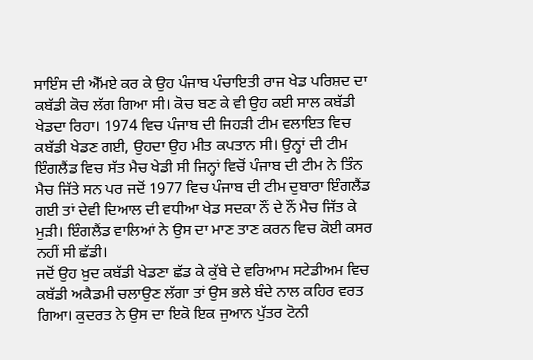ਸਾਇੰਸ ਦੀ ਐੱਮਏ ਕਰ ਕੇ ਉਹ ਪੰਜਾਬ ਪੰਚਾਇਤੀ ਰਾਜ ਖੇਡ ਪਰਿਸ਼ਦ ਦਾ ਕਬੱਡੀ ਕੋਚ ਲੱਗ ਗਿਆ ਸੀ। ਕੋਚ ਬਣ ਕੇ ਵੀ ਉਹ ਕਈ ਸਾਲ ਕਬੱਡੀ ਖੇਡਦਾ ਰਿਹਾ। 1974 ਵਿਚ ਪੰਜਾਬ ਦੀ ਜਿਹੜੀ ਟੀਮ ਵਲਾਇਤ ਵਿਚ ਕਬੱਡੀ ਖੇਡਣ ਗਈ, ਉਹਦਾ ਉਹ ਮੀਤ ਕਪਤਾਨ ਸੀ। ਉਨ੍ਹਾਂ ਦੀ ਟੀਮ ਇੰਗਲੈਂਡ ਵਿਚ ਸੱਤ ਮੈਚ ਖੇਡੀ ਸੀ ਜਿਨ੍ਹਾਂ ਵਿਚੋਂ ਪੰਜਾਬ ਦੀ ਟੀਮ ਨੇ ਤਿੰਨ ਮੈਚ ਜਿੱਤੇ ਸਨ ਪਰ ਜਦੋਂ 1977 ਵਿਚ ਪੰਜਾਬ ਦੀ ਟੀਮ ਦੁਬਾਰਾ ਇੰਗਲੈਂਡ ਗਈ ਤਾਂ ਦੇਵੀ ਦਿਆਲ ਦੀ ਵਧੀਆ ਖੇਡ ਸਦਕਾ ਨੌਂ ਦੇ ਨੌਂ ਮੈਚ ਜਿੱਤ ਕੇ ਮੁੜੀ। ਇੰਗਲੈਂਡ ਵਾਲਿਆਂ ਨੇ ਉਸ ਦਾ ਮਾਣ ਤਾਣ ਕਰਨ ਵਿਚ ਕੋਈ ਕਸਰ ਨਹੀਂ ਸੀ ਛੱਡੀ।
ਜਦੋਂ ਉਹ ਖ਼ੁਦ ਕਬੱਡੀ ਖੇਡਣਾ ਛੱਡ ਕੇ ਕੁੱਬੇ ਦੇ ਵਰਿਆਮ ਸਟੇਡੀਅਮ ਵਿਚ ਕਬੱਡੀ ਅਕੈਡਮੀ ਚਲਾਉਣ ਲੱਗਾ ਤਾਂ ਉਸ ਭਲੇ ਬੰਦੇ ਨਾਲ ਕਹਿਰ ਵਰਤ ਗਿਆ। ਕੁਦਰਤ ਨੇ ਉਸ ਦਾ ਇਕੋ ਇਕ ਜੁਆਨ ਪੁੱਤਰ ਟੋਨੀ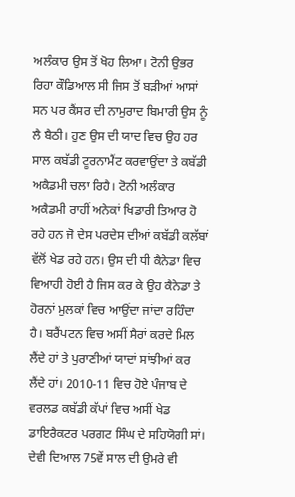ਅਲੰਕਾਰ ਉਸ ਤੋਂ ਖੋਹ ਲਿਆ। ਟੋਨੀ ਉਭਰ ਰਿਹਾ ਕੌਡਿਆਲ ਸੀ ਜਿਸ ਤੋਂ ਬੜੀਆਂ ਆਸਾਂ ਸਨ ਪਰ ਕੈਂਸਰ ਦੀ ਨਾਮੁਰਾਦ ਬਿਮਾਰੀ ਉਸ ਨੂੰ ਲੈ ਬੈਠੀ। ਹੁਣ ਉਸ ਦੀ ਯਾਦ ਵਿਚ ਉਹ ਹਰ ਸਾਲ ਕਬੱਡੀ ਟੂਰਨਾਮੈਂਟ ਕਰਵਾਉਂਦਾ ਤੇ ਕਬੱਡੀ ਅਕੈਡਮੀ ਚਲਾ ਰਿਹੈ। ਟੋਨੀ ਅਲੰਕਾਰ ਅਕੈਡਮੀ ਰਾਹੀਂ ਅਨੇਕਾਂ ਖਿਡਾਰੀ ਤਿਆਰ ਹੋ ਰਹੇ ਹਨ ਜੋ ਦੇਸ ਪਰਦੇਸ ਦੀਆਂ ਕਬੱਡੀ ਕਲੱਬਾਂ ਵੱਲੋਂ ਖੇਡ ਰਹੇ ਹਨ। ਉਸ ਦੀ ਧੀ ਕੈਨੇਡਾ ਵਿਚ ਵਿਆਹੀ ਹੋਈ ਹੈ ਜਿਸ ਕਰ ਕੇ ਉਹ ਕੈਨੇਡਾ ਤੇ ਹੋਰਨਾਂ ਮੁਲਕਾਂ ਵਿਚ ਆਉਂਦਾ ਜਾਂਦਾ ਰਹਿੰਦਾ ਹੈ। ਬਰੈਂਪਟਨ ਵਿਚ ਅਸੀਂ ਸੈਰਾਂ ਕਰਦੇ ਮਿਲ ਲੈਂਦੇ ਹਾਂ ਤੇ ਪੁਰਾਣੀਆਂ ਯਾਦਾਂ ਸਾਂਝੀਆਂ ਕਰ ਲੈਂਦੇ ਹਾਂ। 2010-11 ਵਿਚ ਹੋਏ ਪੰਜਾਬ ਦੇ ਵਰਲਡ ਕਬੱਡੀ ਕੱਪਾਂ ਵਿਚ ਅਸੀਂ ਖੇਡ ਡਾਇਰੈਕਟਰ ਪਰਗਟ ਸਿੰਘ ਦੇ ਸਹਿਯੋਗੀ ਸਾਂ। ਦੇਵੀ ਦਿਆਲ 75ਵੇਂ ਸਾਲ ਦੀ ਉਮਰੇ ਵੀ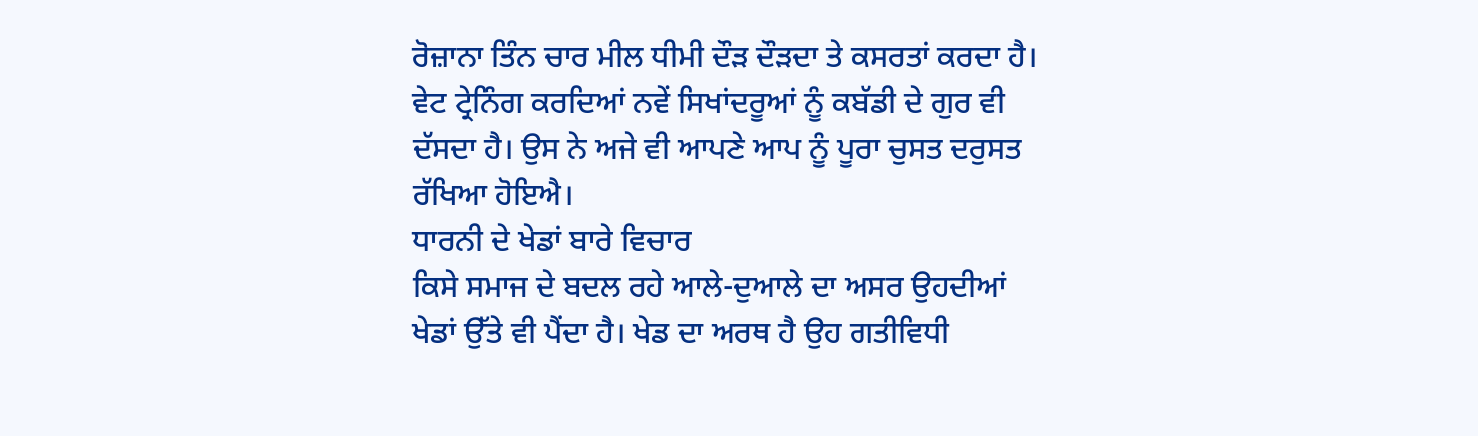ਰੋਜ਼ਾਨਾ ਤਿੰਨ ਚਾਰ ਮੀਲ ਧੀਮੀ ਦੌੜ ਦੌੜਦਾ ਤੇ ਕਸਰਤਾਂ ਕਰਦਾ ਹੈ। ਵੇਟ ਟ੍ਰੇਨਿੰਗ ਕਰਦਿਆਂ ਨਵੇਂ ਸਿਖਾਂਦਰੂਆਂ ਨੂੰ ਕਬੱਡੀ ਦੇ ਗੁਰ ਵੀ ਦੱਸਦਾ ਹੈ। ਉਸ ਨੇ ਅਜੇ ਵੀ ਆਪਣੇ ਆਪ ਨੂੰ ਪੂਰਾ ਚੁਸਤ ਦਰੁਸਤ ਰੱਖਿਆ ਹੋਇਐ।
ਧਾਰਨੀ ਦੇ ਖੇਡਾਂ ਬਾਰੇ ਵਿਚਾਰ
ਕਿਸੇ ਸਮਾਜ ਦੇ ਬਦਲ ਰਹੇ ਆਲੇ-ਦੁਆਲੇ ਦਾ ਅਸਰ ਉਹਦੀਆਂ ਖੇਡਾਂ ਉੱਤੇ ਵੀ ਪੈਂਦਾ ਹੈ। ਖੇਡ ਦਾ ਅਰਥ ਹੈ ਉਹ ਗਤੀਵਿਧੀ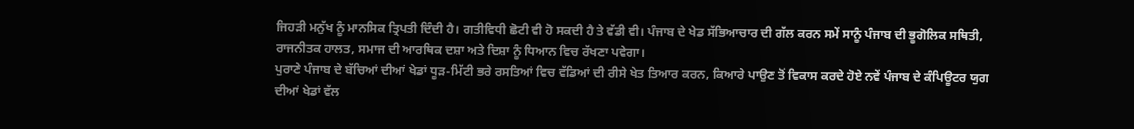ਜਿਹੜੀ ਮਨੁੱਖ ਨੂੰ ਮਾਨਸਿਕ ਤ੍ਰਿਪਤੀ ਦਿੰਦੀ ਹੈ। ਗਤੀਵਿਧੀ ਛੋਟੀ ਵੀ ਹੋ ਸਕਦੀ ਹੈ ਤੇ ਵੱਡੀ ਵੀ। ਪੰਜਾਬ ਦੇ ਖੇਡ ਸੱਭਿਆਚਾਰ ਦੀ ਗੱਲ ਕਰਨ ਸਮੇਂ ਸਾਨੂੰ ਪੰਜਾਬ ਦੀ ਭੂਗੋਲਿਕ ਸਥਿਤੀ, ਰਾਜਨੀਤਕ ਹਾਲਤ, ਸਮਾਜ ਦੀ ਆਰਥਿਕ ਦਸ਼ਾ ਅਤੇ ਦਿਸ਼ਾ ਨੂੰ ਧਿਆਨ ਵਿਚ ਰੱਖਣਾ ਪਵੇਗਾ।
ਪੁਰਾਣੇ ਪੰਜਾਬ ਦੇ ਬੱਚਿਆਂ ਦੀਆਂ ਖੇਡਾਂ ਧੂੜ-ਮਿੱਟੀ ਭਰੇ ਰਸਤਿਆਂ ਵਿਚ ਵੱਡਿਆਂ ਦੀ ਰੀਸੇ ਖੇਤ ਤਿਆਰ ਕਰਨ, ਕਿਆਰੇ ਪਾਉਣ ਤੋਂ ਵਿਕਾਸ ਕਰਦੇ ਹੋਏ ਨਵੇਂ ਪੰਜਾਬ ਦੇ ਕੰਪਿਊਟਰ ਯੁਗ ਦੀਆਂ ਖੇਡਾਂ ਵੱਲ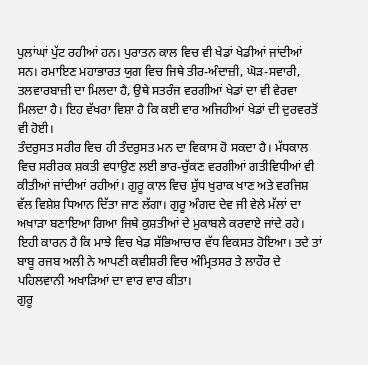ਪੁਲਾਂਘਾਂ ਪੁੱਟ ਰਹੀਆਂ ਹਨ। ਪੁਰਾਤਨ ਕਾਲ ਵਿਚ ਵੀ ਖੇਡਾਂ ਖੇਡੀਆਂ ਜਾਂਦੀਆਂ ਸਨ। ਰਮਾਇਣ ਮਹਾਭਾਰਤ ਯੁਗ ਵਿਚ ਜਿਥੇ ਤੀਰ-ਅੰਦਾਜ਼ੀ, ਘੋੜ-ਸਵਾਰੀ, ਤਲਵਾਰਬਾਜ਼ੀ ਦਾ ਮਿਲਦਾ ਹੈ, ਉਥੇ ਸਤਰੰਜ ਵਰਗੀਆਂ ਖੇਡਾਂ ਦਾ ਵੀ ਵੇਰਵਾ ਮਿਲਦਾ ਹੈ। ਇਹ ਵੱਖਰਾ ਵਿਸ਼ਾ ਹੈ ਕਿ ਕਈ ਵਾਰ ਅਜਿਹੀਆਂ ਖੇਡਾਂ ਦੀ ਦੁਰਵਰਤੋਂ ਵੀ ਹੋਈ।
ਤੰਦਰੁਸਤ ਸਰੀਰ ਵਿਚ ਹੀ ਤੰਦਰੁਸਤ ਮਨ ਦਾ ਵਿਕਾਸ ਹੋ ਸਕਦਾ ਹੈ। ਮੱਧਕਾਲ ਵਿਚ ਸਰੀਰਕ ਸ਼ਕਤੀ ਵਧਾਉਣ ਲਈ ਭਾਰ-ਚੁੱਕਣ ਵਰਗੀਆਂ ਗਤੀਵਿਧੀਆਂ ਵੀ ਕੀਤੀਆਂ ਜਾਂਦੀਆਂ ਰਹੀਆਂ। ਗੁਰੂ ਕਾਲ ਵਿਚ ਸ਼ੁੱਧ ਖੁਰਾਕ ਖਾਣ ਅਤੇ ਵਰਜਿਸ਼ ਵੱਲ ਵਿਸ਼ੇਸ਼ ਧਿਆਨ ਦਿੱਤਾ ਜਾਣ ਲੱਗਾ। ਗੁਰੂ ਅੰਗਦ ਦੇਵ ਜੀ ਵੇਲੇ ਮੱਲਾਂ ਦਾ ਅਖਾੜਾ ਬਣਾਇਆ ਗਿਆ ਜਿਥੇ ਕੁਸ਼ਤੀਆਂ ਦੇ ਮੁਕਾਬਲੇ ਕਰਵਾਏ ਜਾਂਦੇ ਰਹੇ। ਇਹੀ ਕਾਰਨ ਹੈ ਕਿ ਮਾਝੇ ਵਿਚ ਖੇਡ ਸੱਭਿਆਚਾਰ ਵੱਧ ਵਿਕਸਤ ਹੋਇਆ। ਤਦੇ ਤਾਂ ਬਾਬੂ ਰਜਬ ਅਲੀ ਨੇ ਆਪਣੀ ਕਵੀਸ਼ਰੀ ਵਿਚ ਅੰਮ੍ਰਿਤਸਰ ਤੇ ਲਾਹੌਰ ਦੇ ਪਹਿਲਵਾਨੀ ਅਖਾੜਿਆਂ ਦਾ ਵਾਰ ਵਾਰ ਕੀਤਾ।
ਗੁਰੂ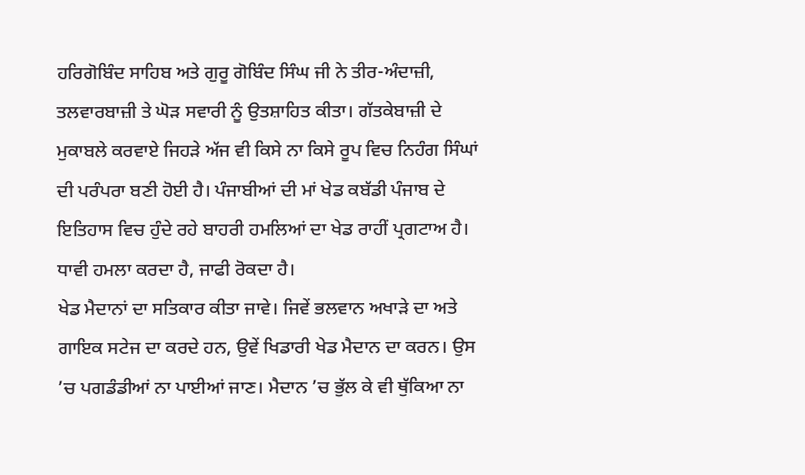ਹਰਿਗੋਬਿੰਦ ਸਾਹਿਬ ਅਤੇ ਗੁਰੂ ਗੋਬਿੰਦ ਸਿੰਘ ਜੀ ਨੇ ਤੀਰ-ਅੰਦਾਜ਼ੀ, ਤਲਵਾਰਬਾਜ਼ੀ ਤੇ ਘੋੜ ਸਵਾਰੀ ਨੂੰ ਉਤਸ਼ਾਹਿਤ ਕੀਤਾ। ਗੱਤਕੇਬਾਜ਼ੀ ਦੇ ਮੁਕਾਬਲੇ ਕਰਵਾਏ ਜਿਹੜੇ ਅੱਜ ਵੀ ਕਿਸੇ ਨਾ ਕਿਸੇ ਰੂਪ ਵਿਚ ਨਿਹੰਗ ਸਿੰਘਾਂ ਦੀ ਪਰੰਪਰਾ ਬਣੀ ਹੋਈ ਹੈ। ਪੰਜਾਬੀਆਂ ਦੀ ਮਾਂ ਖੇਡ ਕਬੱਡੀ ਪੰਜਾਬ ਦੇ ਇਤਿਹਾਸ ਵਿਚ ਹੁੰਦੇ ਰਹੇ ਬਾਹਰੀ ਹਮਲਿਆਂ ਦਾ ਖੇਡ ਰਾਹੀਂ ਪ੍ਰਗਟਾਅ ਹੈ। ਧਾਵੀ ਹਮਲਾ ਕਰਦਾ ਹੈ, ਜਾਫੀ ਰੋਕਦਾ ਹੈ।
ਖੇਡ ਮੈਦਾਨਾਂ ਦਾ ਸਤਿਕਾਰ ਕੀਤਾ ਜਾਵੇ। ਜਿਵੇਂ ਭਲਵਾਨ ਅਖਾੜੇ ਦਾ ਅਤੇ ਗਾਇਕ ਸਟੇਜ ਦਾ ਕਰਦੇ ਹਨ, ਉਵੇਂ ਖਿਡਾਰੀ ਖੇਡ ਮੈਦਾਨ ਦਾ ਕਰਨ। ਉਸ ’ਚ ਪਗਡੰਡੀਆਂ ਨਾ ਪਾਈਆਂ ਜਾਣ। ਮੈਦਾਨ ’ਚ ਭੁੱਲ ਕੇ ਵੀ ਥੁੱਕਿਆ ਨਾ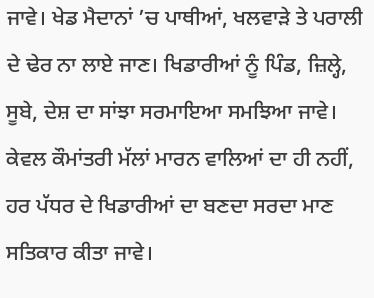ਜਾਵੇ। ਖੇਡ ਮੈਦਾਨਾਂ ’ਚ ਪਾਥੀਆਂ, ਖਲਵਾੜੇ ਤੇ ਪਰਾਲੀ ਦੇ ਢੇਰ ਨਾ ਲਾਏ ਜਾਣ। ਖਿਡਾਰੀਆਂ ਨੂੰ ਪਿੰਡ, ਜ਼ਿਲ੍ਹੇ, ਸੂਬੇ, ਦੇਸ਼ ਦਾ ਸਾਂਝਾ ਸਰਮਾਇਆ ਸਮਝਿਆ ਜਾਵੇ। ਕੇਵਲ ਕੌਮਾਂਤਰੀ ਮੱਲਾਂ ਮਾਰਨ ਵਾਲਿਆਂ ਦਾ ਹੀ ਨਹੀਂ, ਹਰ ਪੱਧਰ ਦੇ ਖਿਡਾਰੀਆਂ ਦਾ ਬਣਦਾ ਸਰਦਾ ਮਾਣ ਸਤਿਕਾਰ ਕੀਤਾ ਜਾਵੇ।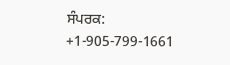ਸੰਪਰਕ: +1-905-799-1661